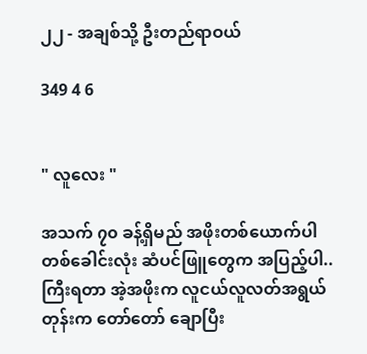၂၂ - အချစ်သို့ ဦးတည်ရာဝယ်

349 4 6


" လူလေး "

အသက် ၇၀ ခန့်ရှိမည် အဖိုးတစ်ယောက်ပါ
တစ်ခေါင်းလုံး ဆံပင်ဖြူတွေက အပြည့်ပါ..
ကြီးရတာ အဲ့အဖိုးက လူငယ်လူလတ်အရွယ်
တုန်းက တော်တော် ချောပြီး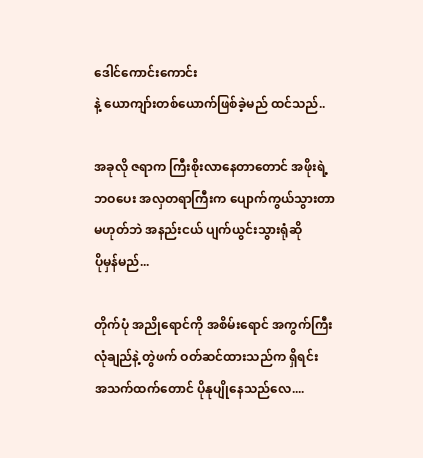ဒေါင်ကောင်းကောင်း
နဲ့ ယောကျာ်းတစ်ယောက်ဖြစ်ခဲ့မည် ထင်သည်..

အခုလို ဇရာက ကြီးစိုးလာနေတာတောင် အဖိုးရဲ့
ဘဝပေး အလှတရာကြီးက ပျောက်ကွယ်သွားတာ
မဟုတ်ဘဲ အနည်းငယ် ပျက်ယွင်းသွားရုံဆို
ပိုမှန်မည်...

တိုက်ပုံ အညိုရောင်ကို အစိမ်းရောင် အကွက်ကြီး
လုံချည်နဲ့ တွဲဖက် ဝတ်ဆင်ထားသည်က ရှိရင်း
အသက်ထက်တောင် ပိုနုပျိုနေသည်လေ....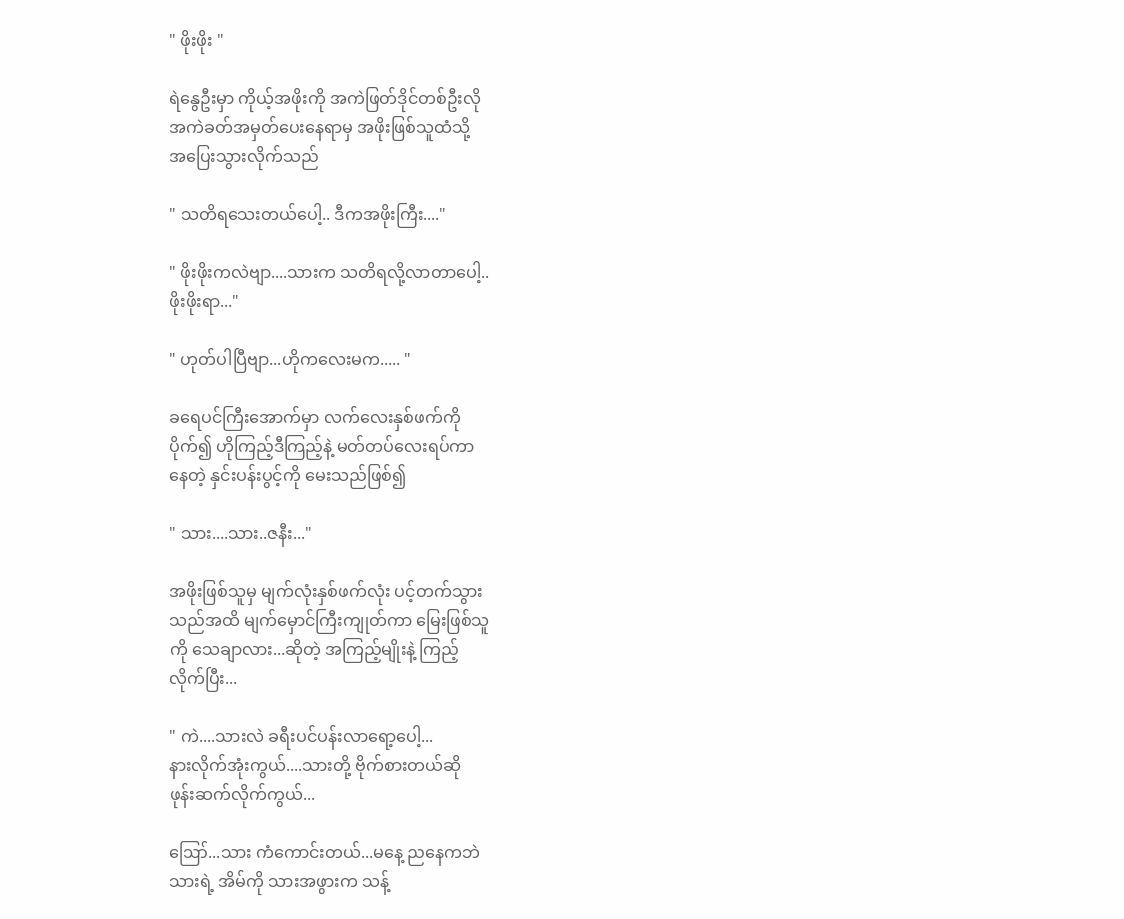" ဖိုးဖိုး "

ရဲနွေဦးမှာ ကိုယ့်အဖိုးကို အကဲဖြတ်ဒိုင်တစ်ဦးလို
အကဲခတ်အမှတ်ပေးနေရာမှ အဖိုးဖြစ်သူထံသို့
အပြေးသွားလိုက်သည်

" သတိရသေးတယ်ပေါ့.. ဒီကအဖိုးကြီး...."

" ဖိုးဖိုးကလဲဗျာ....သားက သတိရလို့လာတာပေါ့..
ဖိုးဖိုးရာ..."

" ဟုတ်ပါပြီဗျာ...ဟိုကလေးမက..... "

ခရေပင်ကြီးအောက်မှာ လက်လေးနှစ်ဖက်ကို
ပိုက်၍ ဟိုကြည့်ဒီကြည့်နဲ့ မတ်တပ်လေးရပ်ကာ
နေတဲ့ နှင်းပန်းပွင့်ကို မေးသည်ဖြစ်၍

" သား....သား..ဇနီး..."

အဖိုးဖြစ်သူမှ မျက်လုံးနှစ်ဖက်လုံး ပင့်တက်သွား
သည်အထိ မျက်မှောင်ကြီးကျုတ်ကာ မြေးဖြစ်သူ
ကို သေချာလား...ဆိုတဲ့ အကြည့်မျိုးနဲ့ ကြည့်
လိုက်ပြီး...

" ကဲ....သားလဲ ခရီးပင်ပန်းလာရော့ပေါ့...
နားလိုက်အုံးကွယ်....သားတို့ ဗိုက်စားတယ်ဆို
ဖုန်းဆက်လိုက်ကွယ်...

ဪ...သား ကံကောင်းတယ်...မနေ့ ညနေကဘဲ
သားရဲ့ အိမ်ကို သားအဖွားက သန့်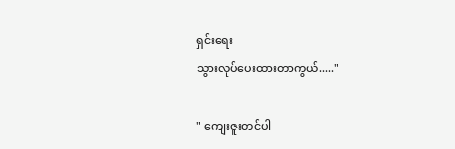ရှင်းရေး
သွားလုပ်ပေးထားတာကွယ်....."

" ကျေးဇူးတင်ပါ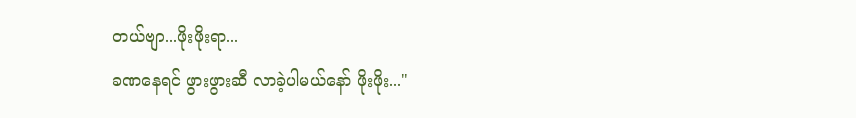တယ်ဗျာ...ဖိုးဖိုးရာ...
ခဏနေရင် ဖွားဖွားဆီ လာခဲ့ပါမယ်နော် ဖိုးဖိုး..."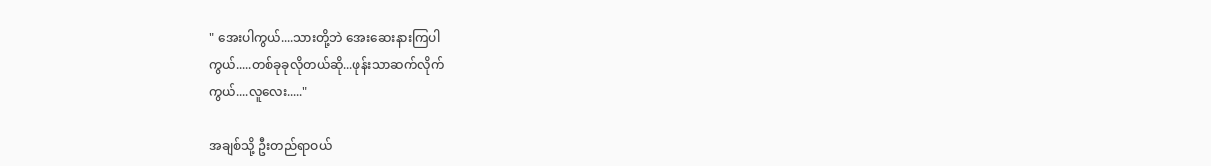" အေးပါကွယ်....သားတို့ဘဲ အေးဆေးနားကြပါ
ကွယ်.....တစ်ခုခုလိုတယ်ဆို...ဖုန်းသာဆက်လိုက်
ကွယ်....လူလေး....."

အချစ်သို့ ဦးတည်ရာဝယ်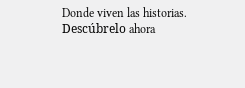Donde viven las historias. Descúbrelo ahora